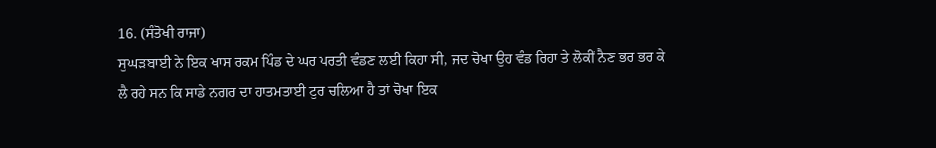16. (ਸੰਤੋਖੀ ਰਾਜਾ)
ਸੁਘੜਬਾਈ ਨੇ ਇਕ ਖਾਸ ਰਕਮ ਪਿੰਡ ਦੇ ਘਰ ਪਰਤੀ ਵੰਡਣ ਲਈ ਕਿਹਾ ਸੀ, ਜਦ ਚੋਖਾ ਉਹ ਵੰਡ ਰਿਹਾ ਤੇ ਲੋਕੀਂ ਨੈਣ ਭਰ ਭਰ ਕੇ ਲੈ ਰਹੇ ਸਨ ਕਿ ਸਾਡੇ ਨਗਰ ਦਾ ਹਾਤਮਤਾਈ ਟੁਰ ਚਲਿਆ ਹੈ ਤਾਂ ਚੋਖਾ ਇਕ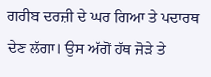ਗਰੀਬ ਦਰਜ਼ੀ ਦੇ ਘਰ ਗਿਆ ਤੇ ਪਦਾਰਥ ਦੇਣ ਲੱਗਾ। ਉਸ ਅੱਗੋਂ ਹੱਥ ਜੋੜੇ ਤੇ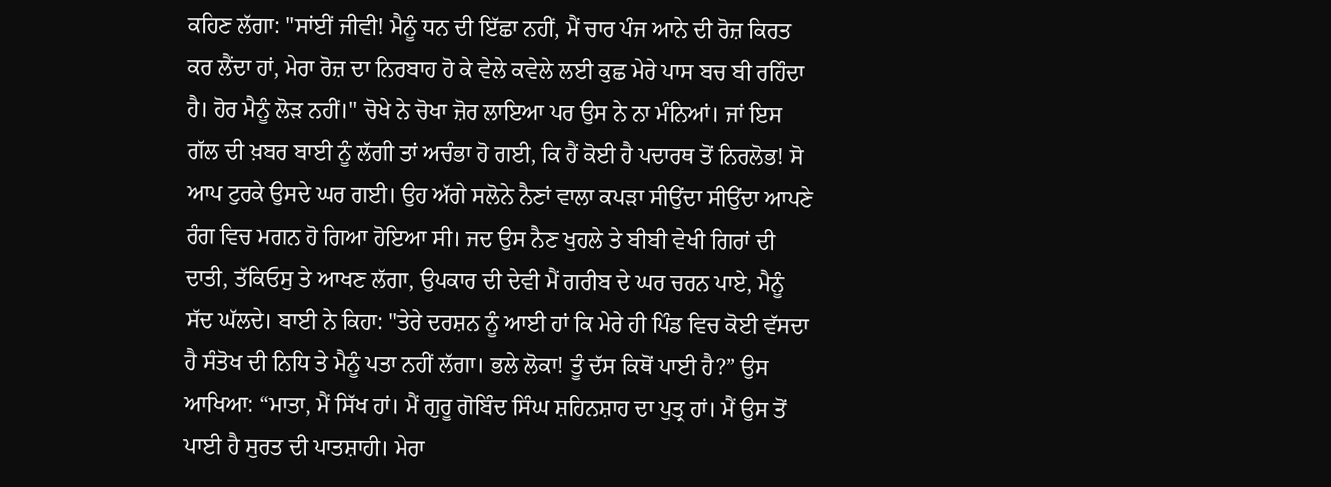ਕਹਿਣ ਲੱਗਾ: "ਸਾਂਈਂ ਜੀਵੀ! ਮੈਨੂੰ ਧਨ ਦੀ ਇੱਛਾ ਨਹੀਂ, ਮੈਂ ਚਾਰ ਪੰਜ ਆਨੇ ਦੀ ਰੋਜ਼ ਕਿਰਤ ਕਰ ਲੈਂਦਾ ਹਾਂ, ਮੇਰਾ ਰੋਜ਼ ਦਾ ਨਿਰਬਾਹ ਹੋ ਕੇ ਵੇਲੇ ਕਵੇਲੇ ਲਈ ਕੁਛ ਮੇਰੇ ਪਾਸ ਬਚ ਬੀ ਰਹਿੰਦਾ ਹੈ। ਹੋਰ ਮੈਨੂੰ ਲੋੜ ਨਹੀਂ।" ਚੋਖੇ ਨੇ ਚੋਖਾ ਜ਼ੋਰ ਲਾਇਆ ਪਰ ਉਸ ਨੇ ਨਾ ਮੰਨਿਆਂ। ਜਾਂ ਇਸ ਗੱਲ ਦੀ ਖ਼ਬਰ ਬਾਈ ਨੂੰ ਲੱਗੀ ਤਾਂ ਅਚੰਭਾ ਹੋ ਗਈ, ਕਿ ਹੈਂ ਕੋਈ ਹੈ ਪਦਾਰਥ ਤੋਂ ਨਿਰਲੋਭ! ਸੋ ਆਪ ਟੁਰਕੇ ਉਸਦੇ ਘਰ ਗਈ। ਉਹ ਅੱਗੇ ਸਲੋਨੇ ਨੈਣਾਂ ਵਾਲਾ ਕਪੜਾ ਸੀਉਂਦਾ ਸੀਉਂਦਾ ਆਪਣੇ ਰੰਗ ਵਿਚ ਮਗਨ ਹੋ ਗਿਆ ਹੋਇਆ ਸੀ। ਜਦ ਉਸ ਨੈਣ ਖੁਹਲੇ ਤੇ ਬੀਬੀ ਵੇਖੀ ਗਿਰਾਂ ਦੀ ਦਾਤੀ, ਤੱਕਿਓਸੁ ਤੇ ਆਖਣ ਲੱਗਾ, ਉਪਕਾਰ ਦੀ ਦੇਵੀ ਮੈਂ ਗਰੀਬ ਦੇ ਘਰ ਚਰਨ ਪਾਏ, ਮੈਨੂੰ ਸੱਦ ਘੱਲਦੇ। ਬਾਈ ਨੇ ਕਿਹਾ: "ਤੇਰੇ ਦਰਸ਼ਨ ਨੂੰ ਆਈ ਹਾਂ ਕਿ ਮੇਰੇ ਹੀ ਪਿੰਡ ਵਿਚ ਕੋਈ ਵੱਸਦਾ ਹੈ ਸੰਤੋਖ ਦੀ ਨਿਧਿ ਤੇ ਮੈਨੂੰ ਪਤਾ ਨਹੀਂ ਲੱਗਾ। ਭਲੇ ਲੋਕਾ! ਤੂੰ ਦੱਸ ਕਿਥੋਂ ਪਾਈ ਹੈ?” ਉਸ ਆਖਿਆ: “ਮਾਤਾ, ਮੈਂ ਸਿੱਖ ਹਾਂ। ਮੈਂ ਗੁਰੂ ਗੋਬਿੰਦ ਸਿੰਘ ਸ਼ਹਿਨਸ਼ਾਹ ਦਾ ਪੁਤ੍ਰ ਹਾਂ। ਮੈਂ ਉਸ ਤੋਂ ਪਾਈ ਹੈ ਸੁਰਤ ਦੀ ਪਾਤਸ਼ਾਹੀ। ਮੇਰਾ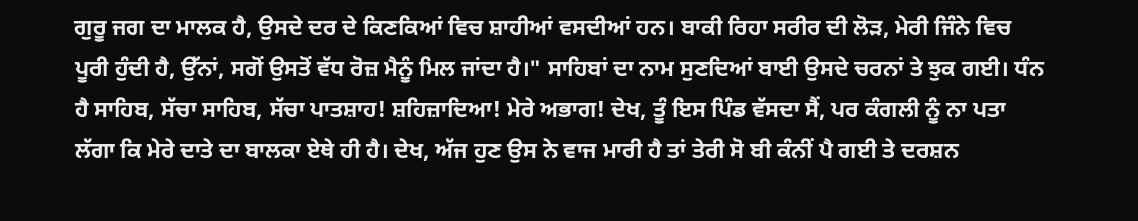ਗੁਰੂ ਜਗ ਦਾ ਮਾਲਕ ਹੈ, ਉਸਦੇ ਦਰ ਦੇ ਕਿਣਕਿਆਂ ਵਿਚ ਸ਼ਾਹੀਆਂ ਵਸਦੀਆਂ ਹਨ। ਬਾਕੀ ਰਿਹਾ ਸਰੀਰ ਦੀ ਲੋੜ, ਮੇਰੀ ਜਿੰਨੇ ਵਿਚ ਪੂਰੀ ਹੁੰਦੀ ਹੈ, ਉੱਨਾਂ, ਸਗੋਂ ਉਸਤੋਂ ਵੱਧ ਰੋਜ਼ ਮੈਨੂੰ ਮਿਲ ਜਾਂਦਾ ਹੈ।" ਸਾਹਿਬਾਂ ਦਾ ਨਾਮ ਸੁਣਦਿਆਂ ਬਾਈ ਉਸਦੇ ਚਰਨਾਂ ਤੇ ਝੁਕ ਗਈ। ਧੰਨ ਹੈ ਸਾਹਿਬ, ਸੱਚਾ ਸਾਹਿਬ, ਸੱਚਾ ਪਾਤਸ਼ਾਹ! ਸ਼ਹਿਜ਼ਾਦਿਆ! ਮੇਰੇ ਅਭਾਗ! ਦੇਖ, ਤੂੰ ਇਸ ਪਿੰਡ ਵੱਸਦਾ ਸੈਂ, ਪਰ ਕੰਗਲੀ ਨੂੰ ਨਾ ਪਤਾ ਲੱਗਾ ਕਿ ਮੇਰੇ ਦਾਤੇ ਦਾ ਬਾਲਕਾ ਏਥੇ ਹੀ ਹੈ। ਦੇਖ, ਅੱਜ ਹੁਣ ਉਸ ਨੇ ਵਾਜ ਮਾਰੀ ਹੈ ਤਾਂ ਤੇਰੀ ਸੋ ਬੀ ਕੰਨੀਂ ਪੈ ਗਈ ਤੇ ਦਰਸ਼ਨ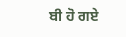ਬੀ ਹੋ ਗਏ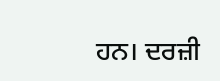ਹਨ। ਦਰਜ਼ੀ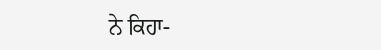ਨੇ ਕਿਹਾ-